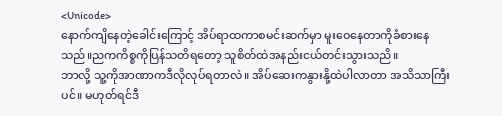<Unicode>
နောက်ကျိနေတဲ့ခေါင်းကြောင့် အိပ်ရာထကာစမင်းဆက်မှာ မူးဝေနေတာကိုခံစားနေသည်။ညကကိစ္စကိုပြန်သတိရတော့ သူစိတ်ထဲအနည်းငယ်တင်းသွားသညိ။
ဘာလို့ သူ့ကိုအာဏာကဒီလိုလုပ်ရတာလဲ။ အိပ်ဆေးကနွားနို့ထဲပါလာတာ အသိသာကြီးပင်။ မဟုတ်ရင်ဒီ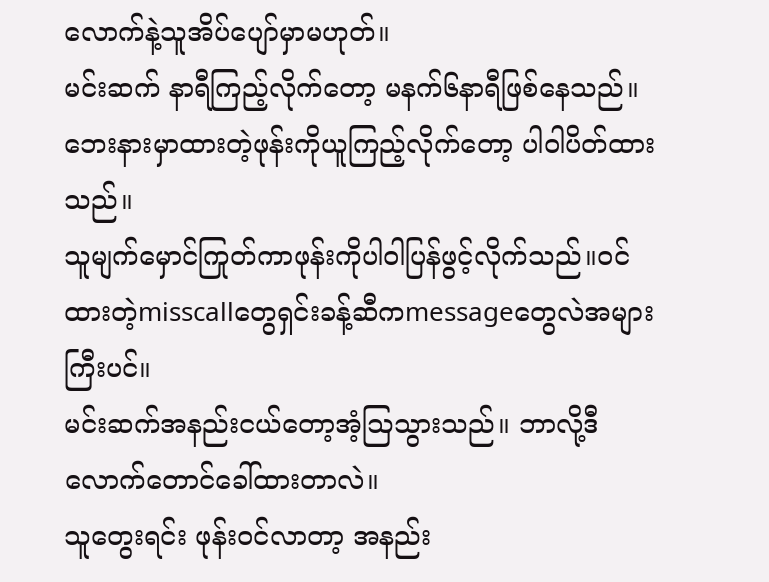လောက်နဲ့သူအိပ်ပျော်မှာမဟုတ်။
မင်းဆက် နာရီကြည့်လိုက်တော့ မနက်၆နာရီဖြစ်နေသည်။ ဘေးနားမှာထားတဲ့ဖုန်းကိုယူကြည့်လိုက်တော့ ပါဝါပိတ်ထားသည်။
သူမျက်မှောင်ကြုတ်ကာဖုန်းကိုပါဝါပြန်ဖွင့်လိုက်သည်။ဝင်ထားတဲ့misscallတွေရှင်းခန့်ဆီကmessageတွေလဲအများကြီးပင်။
မင်းဆက်အနည်းငယ်တော့အံ့ဩသွားသည်။ ဘာလို့ဒီလောက်တောင်ခေါ်ထားတာလဲ။
သူတွေးရင်း ဖုန်းဝင်လာတာ့ အနည်း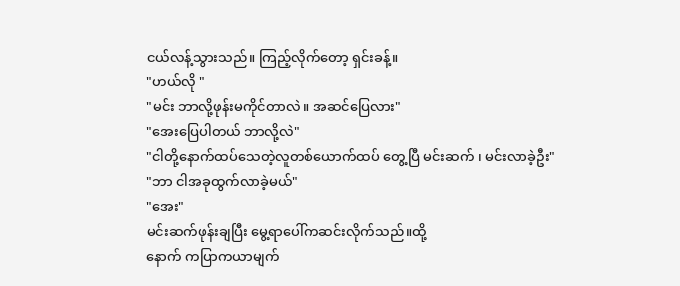ငယ်လန့်သွားသည်။ ကြည့်လိုက်တော့ ရှင်းခန့်။
"ဟယ်လို "
"မင်း ဘာလို့ဖုန်းမကိုင်တာလဲ။ အဆင်ပြေလား"
"အေးပြေပါတယ် ဘာလို့လဲ"
"ငါတို့နောက်ထပ်သေတဲ့လူတစ်ယောက်ထပ် တွေ့ပြီ မင်းဆက် ၊ မင်းလာခဲ့ဦး"
"ဘာ ငါအခုထွက်လာခဲ့မယ်"
"အေး"
မင်းဆက်ဖုန်းချပြီး မွေ့ရာပေါ်ကဆင်းလိုက်သည်။ထို့
နောက် ကပြာကယာမျက်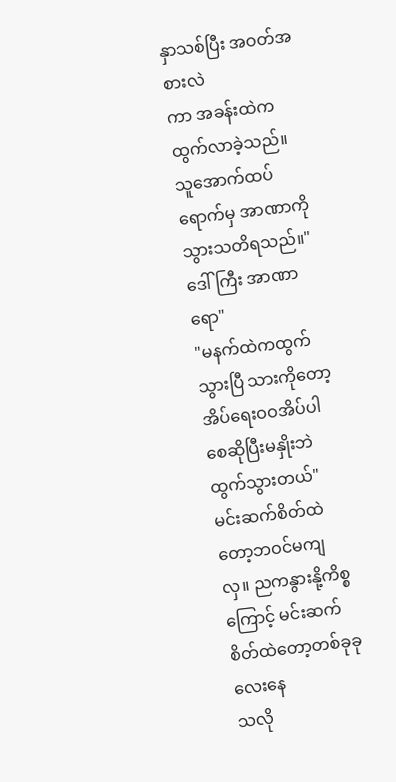နှာသစ်ပြီး အဝတ်အစားလဲ
ကာ အခန်းထဲကထွက်လာခဲ့သည်။ သူအောက်ထပ်ရောက်မှ အာဏာကိုသွားသတိရသည်။"ဒေါ်ကြီး အာဏာရော"
"မနက်ထဲကထွက်သွားပြီ သားကိုတော့အိပ်ရေးဝဝအိပ်ပါစေဆိုပြီးမနှိုးဘဲထွက်သွားတယ်"
မင်းဆက်စိတ်ထဲတော့ဘဝင်မကျလှ။ ညကနွားနို့ကိစ္စကြောင့် မင်းဆက် စိတ်ထဲတော့တစ်ခုခုလေးနေ
သလို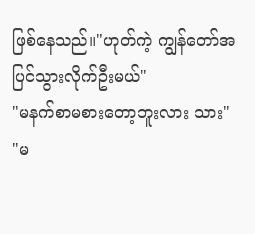ဖြစ်နေသည်။"ဟုတ်ကဲ့ ကျွန်တော်အပြင်သွားလိုက်ဦးမယ်"
"မနက်စာမစားတော့ဘူးလား သား"
"မ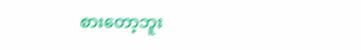စားတော့ဘူး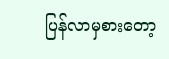ပြန်လာမှစားတော့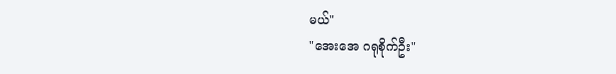မယ်"
"အေးအေ ဂရုစိုက်ဦး"